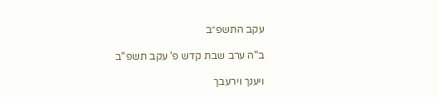עקב התשפ״ב

ב"ה ערב שבת קדש פ' עקב תשפ"ב

ויענך וירעבך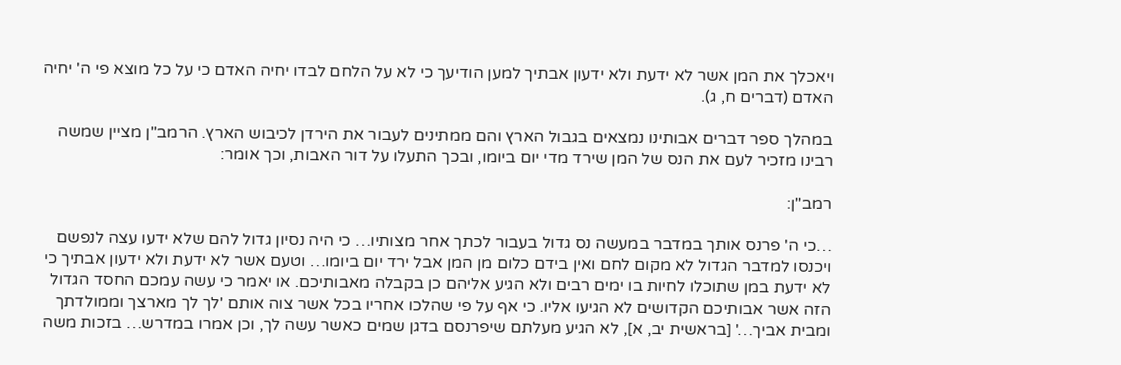ויאכלך את המן אשר לא ידעת ולא ידעון אבתיך למען הודיעך כי לא על הלחם לבדו יחיה האדם כי על כל מוצא פי ה' יחיה האדם (דברים ח, ג).

במהלך ספר דברים אבותינו נמצאים בגבול הארץ והם ממתינים לעבור את הירדן לכיבוש הארץ. הרמב"ן מציין שמשה רבינו מזכיר לעם את הנס של המן שירד מדי יום ביומו, ובכך התעלו על דור האבות, וכך אומר:

רמב"ן:

…כי ה' פרנס אותך במדבר במעשה נס גדול בעבור לכתך אחר מצותיו… כי היה נסיון גדול להם שלא ידעו עצה לנפשם ויכנסו למדבר הגדול לא מקום לחם ואין בידם כלום מן המן אבל ירד יום ביומו… וטעם אשר לא ידעת ולא ידעון אבתיך כי לא ידעת במן שתוכלו לחיות בו ימים רבים ולא הגיע אליהם כן בקבלה מאבותיכם. או יאמר כי עשה עמכם החסד הגדול הזה אשר אבותיכם הקדושים לא הגיעו אליו. כי אף על פי שהלכו אחריו בכל אשר צוה אותם 'לך לך מארצך וממולדתך ומבית אביך…' [בראשית יב, א], לא הגיע מעלתם שיפרנסם בדגן שמים כאשר עשה לך, וכן אמרו במדרש… בזכות משה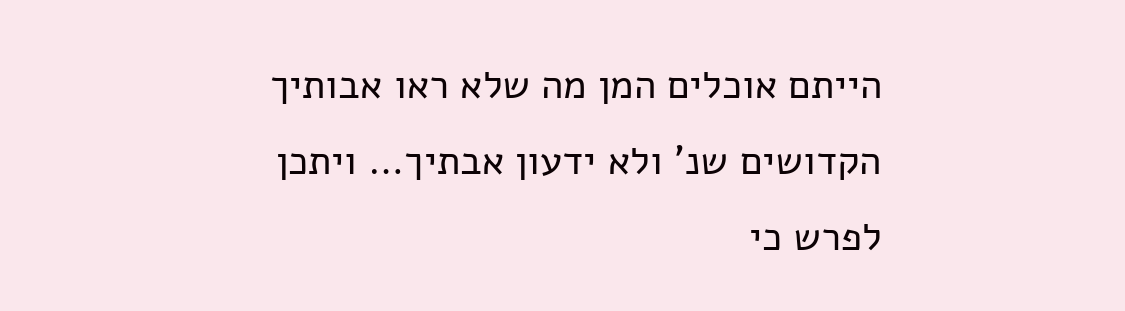הייתם אוכלים המן מה שלא ראו אבותיך הקדושים שנ' ולא ידעון אבתיך… ויתכן לפרש כי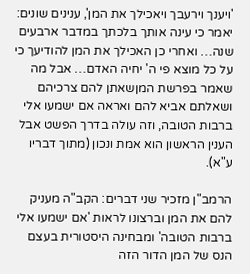'ויענך וירעבך ויאכילך את המן', ענינים שונים: יאמר כי עינה אותך בלכתך במדבר ארבעים שנה… ואחרי כן האכילך את המן להודיעך כי על כל מוצא פי ה' יחיה האדם… אבל מה שאמר בפרשת המןשאתן להם צרכיהם ושאלתם אביא להם ואראה אם ישמעו אלי ברבות הטובה, וזה עולה בדרך הפשט אבל הענין הראשון הוא אמת ונכון (מתוך דבריו ע"א).

הרמב"ן מזכיר שני דברים: הקב"ה מעניק להם את המן וברצונו לראות 'אם ישמעו אלי ברבות הטובה' ומבחינה היסטורית בעצם הנס של המן הדור הזה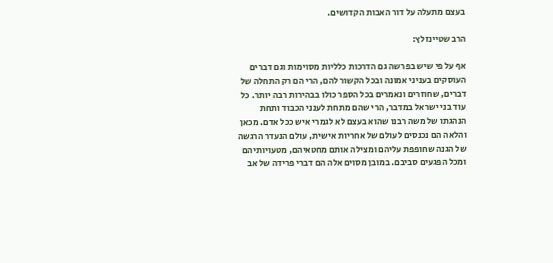בעצם מתעלה על דור האבות הקדושים.

הרב שטיינזלץ:

אף על פי שיש בפרשה גם הדרכות כלליות מסוימות וגם דברים העוסקים בעניני אמונה ובכל הקשור להם, הרי הם רק התחלה של דברים, שחוזרים ונאמרים בכל הספר כולו בבהירות רבה יותר. כל עוד בני ישראל במדבר, הרי שהם מתחת לענני הכבוד ותחת הנהגתו של משה רבנו שהוא בעצם לא לגמרי איש ככל אדם. מכאן והלאה הם נכנסים לעולם של אחריות אישית, עולם הנעדר הרגשה של הגנה שחופפת עליהם ומצילה אותם מחטאיהם, מטעויותיהם ומכל הפגעים סביבם. במובן מסוים אלה הם דברי פרידה של אב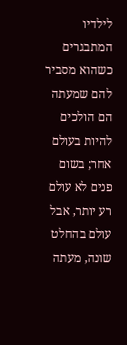לילדיו המתבגרים כשהוא מסביר להם שמעתה הם הולכים להיות בעולם אחר; בשום פנים לא עולם רע יותר, אבל עולם בהחלט שונה, מעתה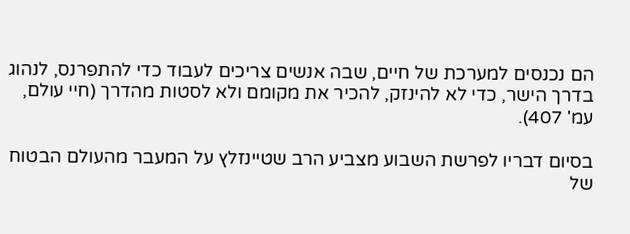הם נכנסים למערכת של חיים, שבה אנשים צריכים לעבוד כדי להתפרנס, לנהוג בדרך הישר, כדי לא להינזק, להכיר את מקומם ולא לסטות מהדרך (חיי עולם, עמ' 407).

בסיום דבריו לפרשת השבוע מצביע הרב שטיינזלץ על המעבר מהעולם הבטוח של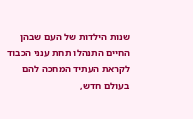שנות הילדות של העם שבהן החיים התנהלו תחת ענני הכבוד לקראת העתיד המחכה להם בעולם חדש,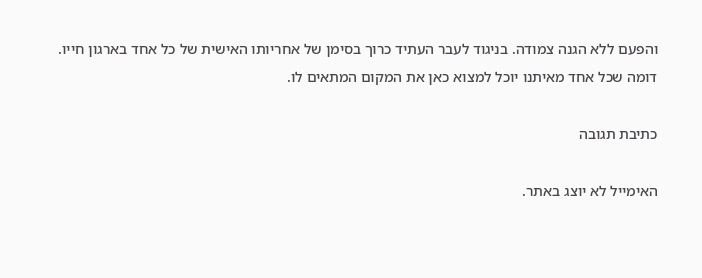והפעם ללא הגנה צמודה. בניגוד לעבר העתיד כרוך בסימן של אחריותו האישית של כל אחד בארגון חייו. דומה שכל אחד מאיתנו יוכל למצוא כאן את המקום המתאים לו.

כתיבת תגובה

האימייל לא יוצג באתר.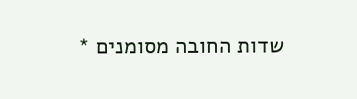שדות החובה מסומנים *